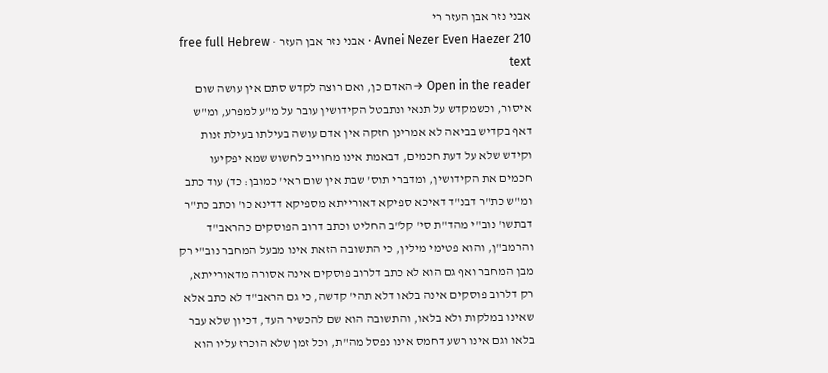אבני נזר אבן העזר רי
Avnei Nezer Even Haezer 210 · אבני נזר אבן העזר · free full Hebrew text
Open in the reader →האדם כן, ואם רוצה לקדש סתם אין עושה שום איסור, וכשמקדש על תנאי ונתבטל הקידושין עובר על מ"ע למפרע, ומ"ש דאף בקדיש בביאה לא אמרינן חזקה אין אדם עושה בעילתו בעילת זנות וקידש שלא על דעת חכמים, דבאמת אינו מחוייב לחשוש שמא יפקיעו חכמים את הקידושין, ומדברי תוס' שבת אין שום ראי' כמובן: כד) עוד כתב ומ"ש כת"ר דבנ"ד דאיכא ספיקא דאורייתא מספיקא דדינא כו' וכתב כת"ר דבתשו' נוב"י מהד"ת סי' קל"ב החליט וכתב דרוב הפוסקים כהראב"ד והרמב"ן, והוא פטימי מילין, כי התשובה הזאת אינו מבעל המחבר נוב"י רק מבן המחבר ואף גם הוא לא כתב דלרוב פוסקים אינה אסורה מדאורייתא, רק דלרוב פוסקים אינה בלאו דלא תהי' קדשה, כי גם הראב"ד לא כתב אלא שאינו במלקות ולא בלאו, והתשובה הוא שם להכשיר העד, דכיון שלא עבר בלאו וגם אינו רשע דחמס אינו נפסל מה"ת, וכל זמן שלא הוכרז עליו הוא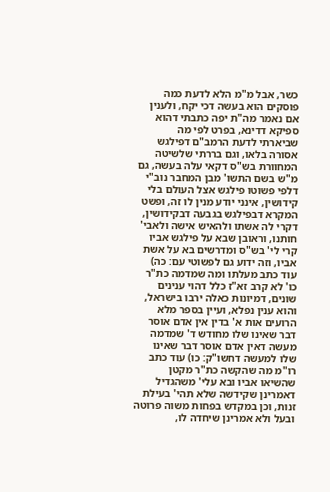כשר, אבל מ"מ הלא לדעת כמה פוסקים הוא בעשה דכי יקח, ולענין אם נאמר מה"ת יפה כתבתי דהוא ספיקא דדינא, בפרט לפי מה שביארתי לדעת הרמב"ם דפילגש אסורה בלאו, וגם בררתי שלשיטה המחוורת בש"ס דקאי עלה בעשה, גם מ"ש בשם התשו' מבן המחבר נוב"י דלפי פשוטו פילגש אצל העולם בלי קידושין, אינני יודע מנין לו זה, ופשט המקרא דבפילגש בגבעה דבקידושין, דקרי לה אשתו ולהאיש אישה ולאבי' חותנו, וראובן שבא על פילגש אביו קרי לי' בש"ס ומדרשים בא על אשת אביו, וזה ידוע גם לפשוטי עם: כה) עוד כתב מעלתו ומה שמדמה כת"ר כו' לא קרב זא"ז כלל דהוי ענינים שונים, דמיונות כאלה ירבו בישראל, והוא ענין נפלא, ועיין בספר מלא הרועים אות א' בדין אין אדם אוסר דבר שאינו שלו מחודש ד' שמדמה מעשה דאין אדם אוסר דבר שאינו שלו למעשה דחשו"ק: כו) עוד כתב רו"מ מה שהקשה כת"ר מקטן שהשיאו אביו ובא עלי' משהגדיל דאמרינן שקידשה שלא תהי' בעילת זנות, וכן במקדש בפחות משוה פרוטה ובעל ולא אמרינן שיחדה לו,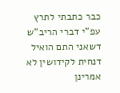כבר כתבתי לתרץ עפ"י דברי הריב"ש דשאני התם הואיל דנחית לקידושין לא אמרינן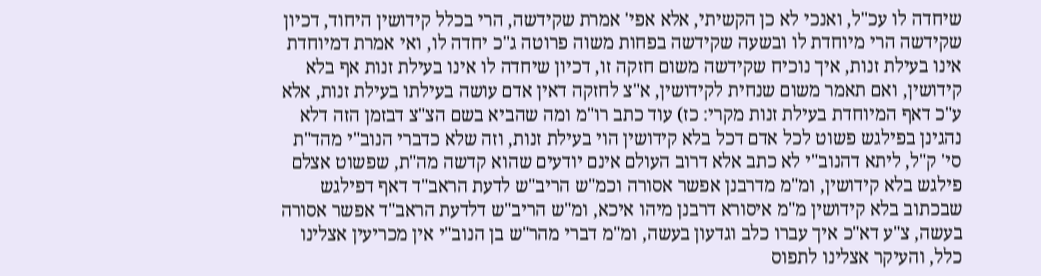שיחדה לו עכ"ל, ואנכי לא כן הקשיתי, אלא אפי' אמרת שקידשה, הרי בכלל קידושין היחוד, דכיון שקידשה הרי מיוחדת לו ובשעה שקידשה בפחות משוה פרוטה ג"כ יחדה לו, ואי אמרת דמיוחדת אינו בעילת זנות, איך נוכיח שקידשה משום חזקה זו, דכיון שיחדה לו אינו בעילת זנות אף בלא קידושין, ואם תאמר משום שנחית לקידושין, א"צ לחזקה דאין אדם עושה בעילתו בעילת זנות, אלא ע"כ דאף המיוחדת בעילת זנות מקרי: כז) עוד כתב רו"מ ומה שהביא בשם הצ"צ דבזמן הזה דלא נהגינן בפילגש פשוט לכל אדם דכל בלא קידושין הוי בעילת זנות, וזה שלא כדברי הנוב"י מהד"ת סי' ק"ל, ליתא דהנוב"י לא כתב אלא דרוב העולם אינם יודעים שהוא קדשה מה"ת, שפשוט אצלם פילגש בלא קידושין, ומ"מ מדרבנן אפשר אסורה וכמ"ש הריב"ש לדעת הראב"ד דאף דפילגש שבכתוב בלא קידושין מ"מ איסורא דרבנן מיהו איכא, ומ"ש הריב"ש דלדעת הראב"ד אפשר אסורה בעשה, צ"ע דא"כ איך עברו כלב וגדעון בעשה, ומ"מ דברי מהר"ש בן הנוב"י אין מכריעין אצלינו כלל, והעיקר אצלינו לתפוס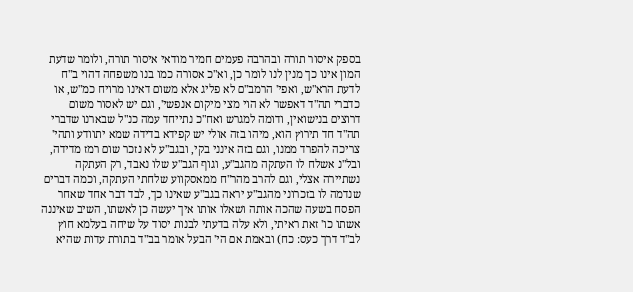בספק איסור תורה ובהרבה פעמים חמיר מודאי איסור תורה, ולומר שדעת המון אינו כך מנין לנו לומר כן, וא"כ אסורה כמו בנו משפחה דהוי ב"ח לדעת הרא"ש, ואפי' הרמב"ם לא פליג אלא משום דאינו מרויח כמ"ש, או כדברי תה"ד דאפשר לא הוי מצי מיקום אנפשי', וגם יש לאסור משום דרוצים בנישואין, ודומה למגרש ואח"כ נתייחד עמה כנ"ל שבארנו שדברי תה"ד חד תירוץ הוא, מיהו בזה אולי יש קפידא בדידה שמא יתוודע ותהי' צריכה להפרד ממנו, וגם בזה אינני בקי, ובגב"ע לא נזכר שום רמז מדידה, ובל"נ אשלח לו העתקה מהגב"ע, וגוף הגב"ע שלו נאבד, רק העתקה נשתיירה אצלי, וגם להרב מהר"ח ממאסקווע שלחתי העתקה, וכמה דברים שנדמה לו בזכרוני מהגב"ע יראה בגב"ע שאינו כך, לבד דבר אחד שאחר הפסח בשעה שהכה אותה ושאלו אותו איך יעשה כן לאשתו, השיב שאיננה אשתו כו' זאת ראיתי, ולא עלה בדעתי לבנות יסוד על שיחה בעלמא חוץ לב"ד דרך כעס: כח) ובאמת אם הי' הבעל אומר בב"ד בתורת עדות שהיא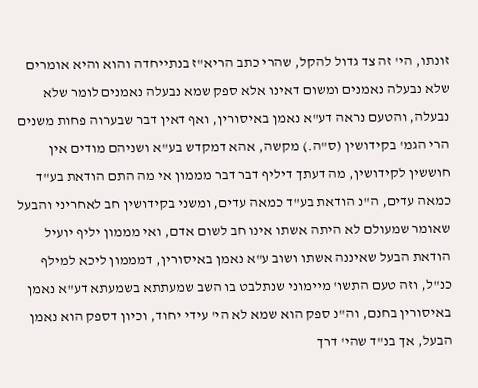זונתו, הי' זה צד גדול להקל, שהרי כתב הריא"ז בנתייחדה והוא והיא אומרים שלא נבעלה נאמנים ומשום דאינו אלא ספק שמא נבעלה נאמנים לומר שלא נבעלה, והטעם נראה דע"א נאמן באיסורין, ואף דאין דבר שבערוה פחות משנים הרי הגמ' בקידושין (ס"ה.) מקשה, אהא דמקדש בע"א ושניהם מודים אין חוששין לקידושין, מה דעתך דיליף דבר דבר מממון אי מה התם הודאת בע"ד כמאה עדים, ה"נ הודאת בע"ד כמאה עדים, ומשני בקידושין חב לאחריני והבעל שאומר שמעולם לא היתה אשתו אינו חב לשום אדם, ואי מממון יליף יועיל הודאת הבעל שאיננה אשתו ושוב ע"א נאמן באיסורין, דמממון ליכא למילף כנ"ל, וזה טעם התשו' מיימוני שנתלבט בו השב שמעתתא בשמעתא דע"א נאמן באיסורין בחנם, וה"נ ספק הוא שמא לא הי' עידי יחוד, וכיון דספק הוא נאמן הבעל, אך בנ"ד שהי' דרך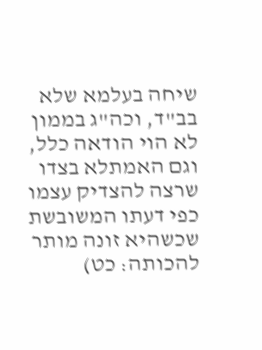שיחה בעלמא שלא בב"ד, וכה"ג בממון לא הוי הודאה כלל, וגם האמתלא בצדו שרצה להצדיק עצמו כפי דעתו המשובשת שכשהיא זונה מותר להכותה: כט)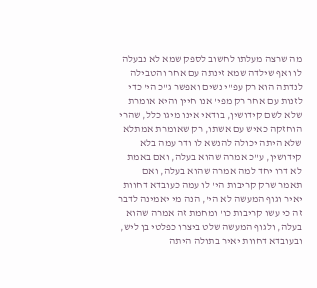מה שרצה מעלתו לחשוב לספק שמא לא נבעלה לו ואף שילדה שמא זינתה עם אחר והטבילה לנדתה הוא רק עפ"י נשים ואפשר ג"כ הי' כדי לזנות עם אחר רק מפי' אנו חיין והיא אומרת שלא לשם קידושין, בודאי אינו מיגו כלל, שהרי הוחזקה כאיש עם אשתו, רק שאומרת אמתלא שלא היתה יכולה להנשא לו ודר עמה בלא קידושין, ע"כ אמרה שהוא בעלה, ואם באמת לא דרו יחד למה אמרה שהוא בעלה, ואם תאמר שרק קריבות הי' לו עמה כעובדא דחוות יאיר וגוף המעשה לא הי', הנה מי יאמינה לדבר זה כי עשו קריבות כו' ומחמת זה אמרה שהוא בעלה, ולגוף המעשה שלט ביצרו כפלטי בן ליש, ובעובדא דחוות יאיר בתולה היתה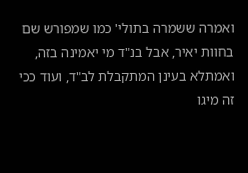ואמרה ששמרה בתולי' כמו שמפורש שם בחוות יאיר, אבל בנ"ד מי יאמינה בזה, ואמתלא בעינן המתקבלת לב"ד, ועוד ככי זה מיגו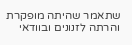שתאמר שהיתה מופקרת והרתה לזנונים ובוודאי